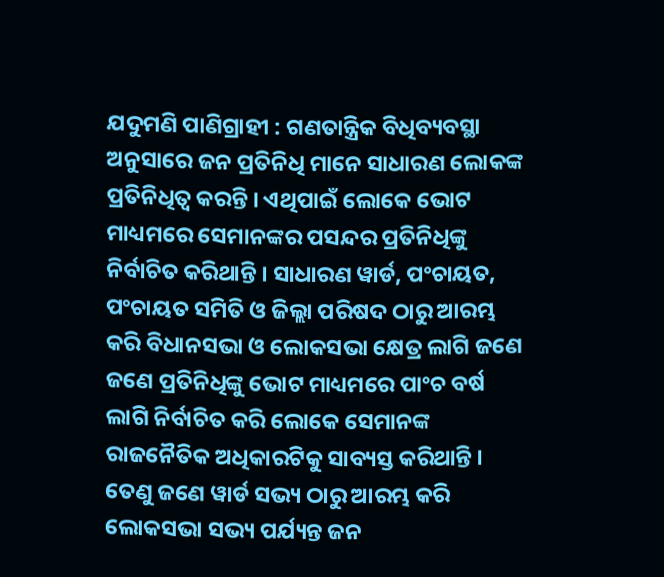ଯଦୁମଣି ପାଣିଗ୍ରାହୀ : ଗଣତାନ୍ତ୍ରିକ ବିଧିବ୍ୟବସ୍ଥା ଅନୁସାରେ ଜନ ପ୍ରତିନିଧି ମାନେ ସାଧାରଣ ଲୋକଙ୍କ ପ୍ରତିନିଧିତ୍ୱ କରନ୍ତି । ଏଥିପାଇଁ ଲୋକେ ଭୋଟ ମାଧ୍ୟମରେ ସେମାନଙ୍କର ପସନ୍ଦର ପ୍ରତିନିଧିଙ୍କୁ ନିର୍ବାଚିତ କରିଥାନ୍ତି । ସାଧାରଣ ୱାର୍ଡ, ପଂଚାୟତ, ପଂଚାୟତ ସମିତି ଓ ଜିଲ୍ଲା ପରିଷଦ ଠାରୁ ଆରମ୍ଭ କରି ବିଧାନସଭା ଓ ଲୋକସଭା କ୍ଷେତ୍ର ଲାଗି ଜଣେ ଜଣେ ପ୍ରତିନିଧିଙ୍କୁ ଭୋଟ ମାଧ୍ୟମରେ ପାଂଚ ବର୍ଷ ଲାଗି ନିର୍ବାଚିତ କରି ଲୋକେ ସେମାନଙ୍କ ରାଜନୈତିକ ଅଧିକାରଟିକୁ ସାବ୍ୟସ୍ତ କରିଥାନ୍ତି । ତେଣୁ ଜଣେ ୱାର୍ଡ ସଭ୍ୟ ଠାରୁ ଆରମ୍ଭ କରି ଲୋକସଭା ସଭ୍ୟ ପର୍ଯ୍ୟନ୍ତ ଜନ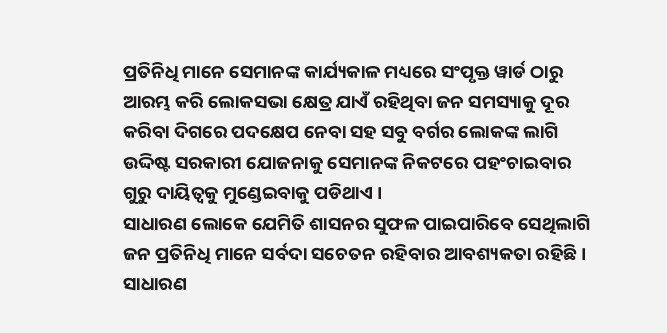ପ୍ରତିନିଧି ମାନେ ସେମାନଙ୍କ କାର୍ଯ୍ୟକାଳ ମଧ୍ୟରେ ସଂପୃକ୍ତ ୱାର୍ଡ ଠାରୁ ଆରମ୍ଭ କରି ଲୋକସଭା କ୍ଷେତ୍ର ଯାଏଁ ରହିଥିବା ଜନ ସମସ୍ୟାକୁ ଦୂର କରିବା ଦିଗରେ ପଦକ୍ଷେପ ନେବା ସହ ସବୁ ବର୍ଗର ଲୋକଙ୍କ ଲାଗି ଉଦ୍ଦିଷ୍ଟ ସରକାରୀ ଯୋଜନାକୁ ସେମାନଙ୍କ ନିକଟରେ ପହଂଚାଇବାର ଗୁରୁ ଦାୟିତ୍ୱକୁ ମୁଣ୍ଡେଇବାକୁ ପଡିଥାଏ ।
ସାଧାରଣ ଲୋକେ ଯେମିତି ଶାସନର ସୁଫଳ ପାଇପାରିବେ ସେଥିଲାଗି ଜନ ପ୍ରତିନିଧି ମାନେ ସର୍ବଦା ସଚେତନ ରହିବାର ଆବଶ୍ୟକତା ରହିଛି । ସାଧାରଣ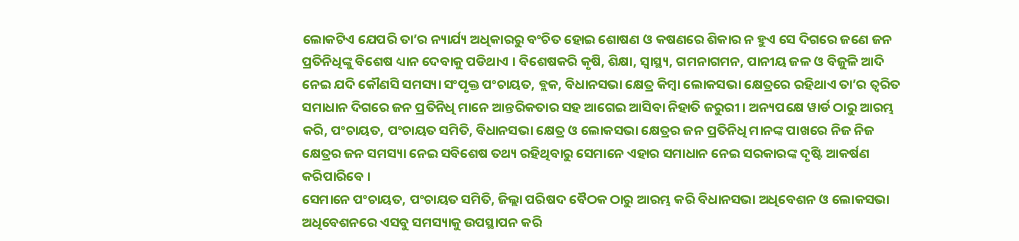ଲୋକଟିଏ ଯେପରି ତା’ର ନ୍ୟାର୍ଯ୍ୟ ଅଧିକାରରୁ ବଂଚିତ ହୋଇ ଶୋଷଣ ଓ କଷଣରେ ଶିକାର ନ ହୁଏ ସେ ଦିଗରେ ଜଣେ ଜନ ପ୍ରତିନିଧିଙ୍କୁ ବିଶେଷ ଧ୍ୟାନ ଦେବାକୁ ପଡିଥାଏ । ବିଶେଷକରି କୃଷି, ଶିକ୍ଷା, ସ୍ୱାସ୍ଥ୍ୟ, ଗମନାଗମନ, ପାନୀୟ ଜଳ ଓ ବିଜୁଳି ଆଦି ନେଇ ଯଦି କୌଣସି ସମସ୍ୟା ସଂପୃକ୍ତ ପଂଚାୟତ, ବ୍ଲକ, ବିଧାନସଭା କ୍ଷେତ୍ର କିମ୍ବା ଲୋକସଭା କ୍ଷେତ୍ରରେ ରହିଥାଏ ତା’ର ତ୍ୱରିତ ସମାଧାନ ଦିଗରେ ଜନ ପ୍ରତିନିଧି ମାନେ ଆନ୍ତରିକତାର ସହ ଆଗେଇ ଆସିବା ନିହାତି ଜରୁରୀ । ଅନ୍ୟପକ୍ଷେ ୱାର୍ଡ ଠାରୁ ଆରମ୍ଭ କରି, ପଂଚାୟତ, ପଂଚାୟତ ସମିତି, ବିଧାନସଭା କ୍ଷେତ୍ର ଓ ଲୋକସଭା କ୍ଷେତ୍ରର ଜନ ପ୍ରତିନିଧି ମାନଙ୍କ ପାଖରେ ନିଜ ନିଜ କ୍ଷେତ୍ରର ଜନ ସମସ୍ୟା ନେଇ ସବିଶେଷ ତଥ୍ୟ ରହିଥିବାରୁ ସେମାନେ ଏହାର ସମାଧାନ ନେଇ ସରକାରଙ୍କ ଦୃଷ୍ଟି ଆକର୍ଷଣ କରିପାରିବେ ।
ସେମାନେ ପଂଚାୟତ, ପଂଚାୟତ ସମିତି, ଜିଲ୍ଲା ପରିଷଦ ବୈଠକ ଠାରୁ ଆରମ୍ଭ କରି ବିଧାନସଭା ଅଧିବେଶନ ଓ ଲୋକସଭା ଅଧିବେଶନରେ ଏସବୁ ସମସ୍ୟାକୁ ଉପସ୍ଥାପନ କରି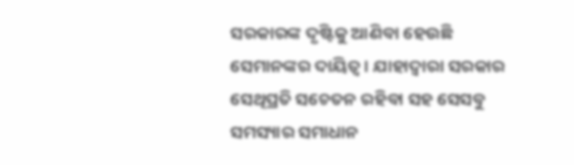ସରକାରଙ୍କ ଦୃଷ୍ଟିକୁ ଆଣିବା ହେଉଛି ସେମାନଙ୍କର ଦାୟିତ୍ୱ । ଯାହାଦ୍ୱାରା ସରକାର ସେଥିପ୍ରତି ସଚେତନ ରହିବା ସହ ସେସବୁ ସମସ୍ୟାର ସମାଧାନ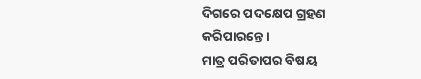ଦିଗରେ ପଦକ୍ଷେପ ଗ୍ରହଣ କରିପାରନ୍ତେ ।
ମାତ୍ର ପରିତାପର ବିଷୟ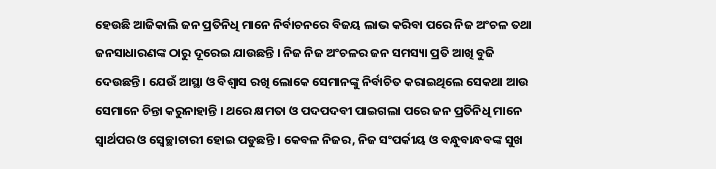ହେଉଛି ଆଜିକାଲି ଜନ ପ୍ରତିନିଧି ମାନେ ନିର୍ବାଚନରେ ବିଜୟ ଲାଭ କରିବା ପରେ ନିଜ ଅଂଚଳ ତଥା ଜନସାଧାରଣଙ୍କ ଠାରୁ ଦୂରେଇ ଯାଉଛନ୍ତି । ନିଜ ନିଜ ଅଂଚଳର ଜନ ସମସ୍ୟା ପ୍ରତି ଆଖି ବୁଜି ଦେଉଛନ୍ତି । ଯେଉଁ ଆସ୍ଥା ଓ ବିଶ୍ୱାସ ରଖି ଲୋକେ ସେମାନଙ୍କୁ ନିର୍ବାଚିତ କରାଇଥିଲେ ସେକଥା ଆଉ ସେମାନେ ଚିନ୍ତା କରୁନାହାନ୍ତି । ଥରେ କ୍ଷମତା ଓ ପଦପଦବୀ ପାଇଗଲା ପରେ ଜନ ପ୍ରତିନିଧି ମାନେ ସ୍ୱାର୍ଥପର ଓ ସ୍ୱେଚ୍ଛାଚାରୀ ହୋଇ ପଡୁଛନ୍ତି । କେବଳ ନିଜର, ନିଜ ସଂପର୍କୀୟ ଓ ବନ୍ଧୁବାନ୍ଧବଙ୍କ ସୁଖ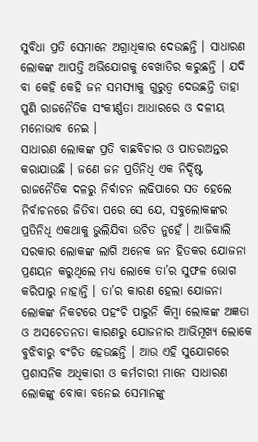ସୁବିଧା ପ୍ରତି ସେମାନେ ଅଗ୍ରାଧିକାର ଦେଉଛନ୍ତି । ସାଧାରଣ ଲୋକଙ୍କ ଆପତ୍ତି ଅଭିଯୋଗକୁ ବେଖାତିର କରୁଛନ୍ତି । ଯଦି ବା କେହି କେହି ଜନ ସମସ୍ୟାକୁ ଗୁରୁତ୍ୱ ଦେଉଛନ୍ତି ତାହା ପୁଣି ରାଜନୈତିକ ସଂକୀର୍ଣ୍ଣତା ଆଧାରରେ ଓ ଦଳୀୟ ମନୋଭାବ ନେଇ ।
ସାଧାରଣ ଲୋକଙ୍କ ପ୍ରତି ବାଛବିଚାର ଓ ପାତରଅନ୍ତର କରାଯାଉଛି । ଜଣେ ଜନ ପ୍ରତିନିଧି ଏକ ନିର୍ଦ୍ଦିଷ୍ଟ ରାଜନୈତିକ ଦଳରୁ ନିର୍ବାଚନ ଲଢିପାରେ ସତ ହେଲେ ନିର୍ବାଚନରେ ଜିତିବା ପରେ ସେ ଯେ, ସବୁଲୋକଙ୍କର ପ୍ରତିନିଧି ଏକଥାକୁ ଭୁଲିଯିବା ଉଚିତ ନୁହେଁ । ଆଜିକାଲି ସରକାର ଲୋକଙ୍କ ଲାଗି ଅନେକ ଜନ ହିତକର ଯୋଜନା ପ୍ରଣୟନ କରୁଥିଲେ ମଧ୍ୟ ଲୋକେ ତା’ର ସୁଫଳ ଭୋଗ କରିପାରୁ ନାହାନ୍ତି । ତା’ର କାରଣ ହେଲା ଯୋଜନା ଲୋକଙ୍କ ନିକଟରେ ପହଂଚି ପାରୁନି କିମ୍ବା ଲୋକଙ୍କ ଅଜ୍ଞତା ଓ ଅସଚେତନତା କାରଣରୁ ଯୋଜନାର ଆଭିମୂଖ୍ୟ ଲୋକେ ବୁଝିବାରୁ ବଂଚିତ ହେଉଛନ୍ତି । ଆଉ ଏହି ସୁଯୋଗରେ ପ୍ରଶାସନିକ ଅଧିକାରୀ ଓ କର୍ମଚାରୀ ମାନେ ସାଧାରଣ ଲୋକଙ୍କୁ ବୋକା ବନେଇ ସେମାନଙ୍କୁ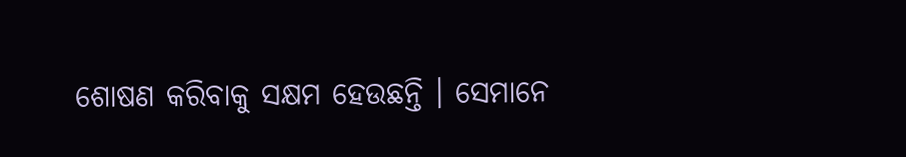ଶୋଷଣ କରିବାକୁ ସକ୍ଷମ ହେଉଛନ୍ତି । ସେମାନେ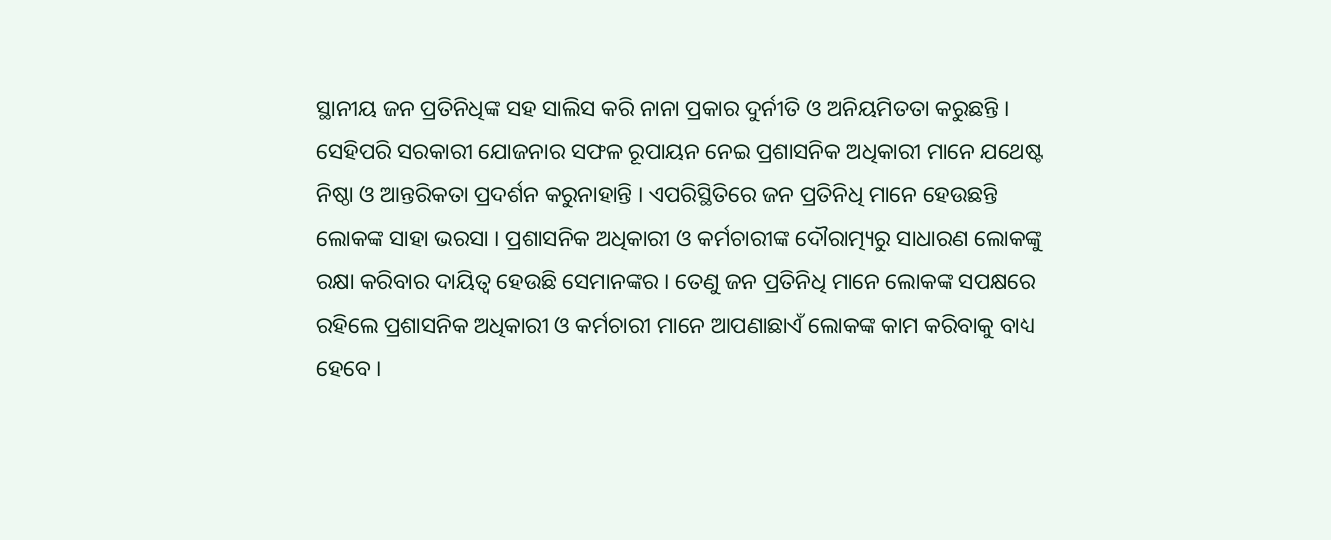ସ୍ଥାନୀୟ ଜନ ପ୍ରତିନିଧିଙ୍କ ସହ ସାଲିସ କରି ନାନା ପ୍ରକାର ଦୁର୍ନୀତି ଓ ଅନିୟମିତତା କରୁଛନ୍ତି ।
ସେହିପରି ସରକାରୀ ଯୋଜନାର ସଫଳ ରୂପାୟନ ନେଇ ପ୍ରଶାସନିକ ଅଧିକାରୀ ମାନେ ଯଥେଷ୍ଟ ନିଷ୍ଠା ଓ ଆନ୍ତରିକତା ପ୍ରଦର୍ଶନ କରୁନାହାନ୍ତି । ଏପରିସ୍ଥିତିରେ ଜନ ପ୍ରତିନିଧି ମାନେ ହେଉଛନ୍ତି ଲୋକଙ୍କ ସାହା ଭରସା । ପ୍ରଶାସନିକ ଅଧିକାରୀ ଓ କର୍ମଚାରୀଙ୍କ ଦୌରାତ୍ମ୍ୟରୁ ସାଧାରଣ ଲୋକଙ୍କୁ ରକ୍ଷା କରିବାର ଦାୟିତ୍ୱ ହେଉଛି ସେମାନଙ୍କର । ତେଣୁ ଜନ ପ୍ରତିନିଧି ମାନେ ଲୋକଙ୍କ ସପକ୍ଷରେ ରହିଲେ ପ୍ରଶାସନିକ ଅଧିକାରୀ ଓ କର୍ମଚାରୀ ମାନେ ଆପଣାଛାଏଁ ଲୋକଙ୍କ କାମ କରିବାକୁ ବାଧ୍ୟ ହେବେ ।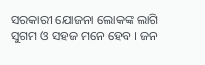ସରକାରୀ ଯୋଜନା ଲୋକଙ୍କ ଲାଗି ସୁଗମ ଓ ସହଜ ମନେ ହେବ । ଜନ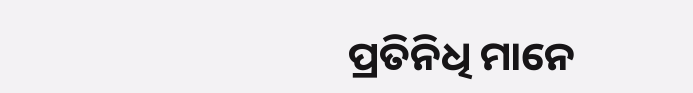ପ୍ରତିନିଧି ମାନେ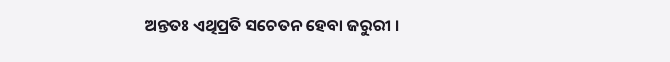ଅନ୍ତତଃ ଏଥିପ୍ରତି ସଚେତନ ହେବା ଜରୁରୀ ।